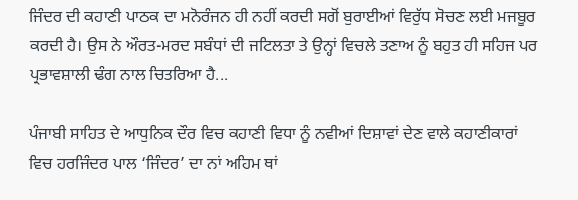ਜਿੰਦਰ ਦੀ ਕਹਾਣੀ ਪਾਠਕ ਦਾ ਮਨੋਰੰਜਨ ਹੀ ਨਹੀਂ ਕਰਦੀ ਸਗੋਂ ਬੁਰਾਈਆਂ ਵਿਰੁੱਧ ਸੋਚਣ ਲਈ ਮਜਬੂਰ ਕਰਦੀ ਹੈ। ਉਸ ਨੇ ਔਰਤ-ਮਰਦ ਸਬੰਧਾਂ ਦੀ ਜਟਿਲਤਾ ਤੇ ਉਨ੍ਹਾਂ ਵਿਚਲੇ ਤਣਾਅ ਨੂੰ ਬਹੁਤ ਹੀ ਸਹਿਜ ਪਰ ਪ੍ਰਭਾਵਸ਼ਾਲੀ ਢੰਗ ਨਾਲ ਚਿਤਰਿਆ ਹੈ...

ਪੰਜਾਬੀ ਸਾਹਿਤ ਦੇ ਆਧੁਨਿਕ ਦੌਰ ਵਿਚ ਕਹਾਣੀ ਵਿਧਾ ਨੂੰ ਨਵੀਆਂ ਦਿਸ਼ਾਵਾਂ ਦੇਣ ਵਾਲੇ ਕਹਾਣੀਕਾਰਾਂ ਵਿਚ ਹਰਜਿੰਦਰ ਪਾਲ ‘ਜਿੰਦਰ’ ਦਾ ਨਾਂ ਅਹਿਮ ਥਾਂ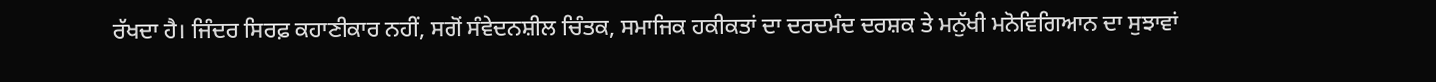ਰੱਖਦਾ ਹੈ। ਜਿੰਦਰ ਸਿਰਫ਼ ਕਹਾਣੀਕਾਰ ਨਹੀਂ, ਸਗੋਂ ਸੰਵੇਦਨਸ਼ੀਲ ਚਿੰਤਕ, ਸਮਾਜਿਕ ਹਕੀਕਤਾਂ ਦਾ ਦਰਦਮੰਦ ਦਰਸ਼ਕ ਤੇ ਮਨੁੱਖੀ ਮਨੋਵਿਗਿਆਨ ਦਾ ਸੁਝਾਵਾਂ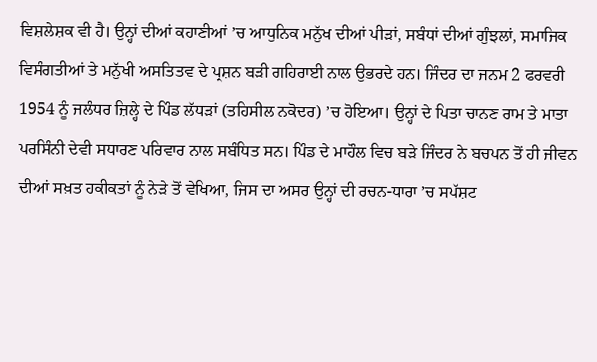ਵਿਸ਼ਲੇਸ਼ਕ ਵੀ ਹੈ। ਉਨ੍ਹਾਂ ਦੀਆਂ ਕਹਾਣੀਆਂ ’ਚ ਆਧੁਨਿਕ ਮਨੁੱਖ ਦੀਆਂ ਪੀੜਾਂ, ਸਬੰਧਾਂ ਦੀਆਂ ਗੁੰਝਲਾਂ, ਸਮਾਜਿਕ ਵਿਸੰਗਤੀਆਂ ਤੇ ਮਨੁੱਖੀ ਅਸਤਿਤਵ ਦੇ ਪ੍ਰਸ਼ਨ ਬੜੀ ਗਹਿਰਾਈ ਨਾਲ ਉਭਰਦੇ ਹਨ। ਜਿੰਦਰ ਦਾ ਜਨਮ 2 ਫਰਵਰੀ 1954 ਨੂੰ ਜਲੰਧਰ ਜ਼ਿਲ੍ਹੇ ਦੇ ਪਿੰਡ ਲੱਧੜਾਂ (ਤਹਿਸੀਲ ਨਕੋਦਰ) ’ਚ ਹੋਇਆ। ਉਨ੍ਹਾਂ ਦੇ ਪਿਤਾ ਚਾਨਣ ਰਾਮ ਤੇ ਮਾਤਾ ਪਰਸਿੰਨੀ ਦੇਵੀ ਸਧਾਰਣ ਪਰਿਵਾਰ ਨਾਲ ਸਬੰਧਿਤ ਸਨ। ਪਿੰਡ ਦੇ ਮਾਹੌਲ ਵਿਚ ਬੜੇ ਜਿੰਦਰ ਨੇ ਬਚਪਨ ਤੋਂ ਹੀ ਜੀਵਨ ਦੀਆਂ ਸਖ਼ਤ ਹਕੀਕਤਾਂ ਨੂੰ ਨੇੜੇ ਤੋਂ ਵੇਖਿਆ, ਜਿਸ ਦਾ ਅਸਰ ਉਨ੍ਹਾਂ ਦੀ ਰਚਨ-ਧਾਰਾ ’ਚ ਸਪੱਸ਼ਟ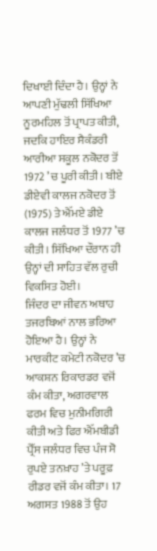ਦਿਖਾਈ ਦਿੰਦਾ ਹੈ। ਉਨ੍ਹਾਂ ਨੇ ਆਪਣੀ ਮੁੱਢਲੀ ਸਿੱਖਿਆ ਨੂਰਮਹਿਲ ਤੋਂ ਪ੍ਰਾਪਤ ਕੀਤੀ, ਜਦਕਿ ਹਾਇਰ ਸੈਕੰਡਰੀ ਆਰੀਆ ਸਕੂਲ ਨਕੋਦਰ ਤੋਂ 1972 ’ਚ ਪੂਰੀ ਕੀਤੀ। ਬੀਏ ਡੀਏਵੀ ਕਾਲਜ ਨਕੋਦਰ ਤੋਂ (1975) ਤੇ ਐੱਮਏ ਡੀਏ ਕਾਲਜ ਜਲੰਧਰ ਤੋਂ 1977 ’ਚ ਕੀਤੀ। ਸਿੱਖਿਆ ਦੌਰਾਨ ਹੀ ਉਨ੍ਹਾਂ ਦੀ ਸਾਹਿਤ ਵੱਲ ਰੁਚੀ ਵਿਕਸਿਤ ਹੋਈ।
ਜਿੰਦਰ ਦਾ ਜੀਵਨ ਅਥਾਹ ਤਜਰਬਿਆਂ ਨਾਲ ਭਰਿਆ ਹੋਇਆ ਹੈ। ਉਨ੍ਹਾਂ ਨੇ ਮਾਰਕੀਟ ਕਮੇਟੀ ਨਕੋਦਰ ’ਚ ਆਕਸ਼ਨ ਰਿਕਾਰਡਰ ਵਜੋਂ ਕੰਮ ਕੀਤਾ, ਅਗਰਵਾਲ ਫਰਮ ਵਿਚ ਮੁਨੀਮਗਿਰੀ ਕੀਤੀ ਅਤੇ ਫਿਰ ਐੱਮਬੀਡੀ ਪ੍ਰੈੱਸ ਜਲੰਧਰ ਵਿਚ ਪੰਜ ਸੋ ਰੁਪਏ ਤਨਖ਼ਾਹ ’ਤੇ ਪਰੂਫ਼ ਰੀਡਰ ਵਜੋਂ ਕੰਮ ਕੀਤਾ। 17 ਅਗਸਤ 1988 ਤੋਂ ਉਹ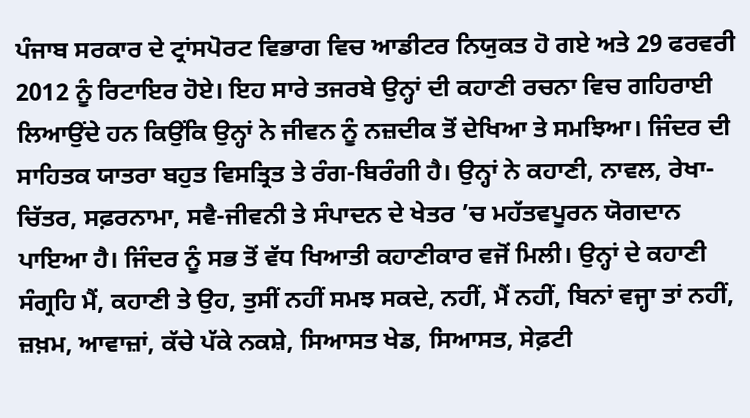ਪੰਜਾਬ ਸਰਕਾਰ ਦੇ ਟ੍ਰਾਂਸਪੋਰਟ ਵਿਭਾਗ ਵਿਚ ਆਡੀਟਰ ਨਿਯੁਕਤ ਹੋ ਗਏ ਅਤੇ 29 ਫਰਵਰੀ 2012 ਨੂੰ ਰਿਟਾਇਰ ਹੋਏ। ਇਹ ਸਾਰੇ ਤਜਰਬੇ ਉਨ੍ਹਾਂ ਦੀ ਕਹਾਣੀ ਰਚਨਾ ਵਿਚ ਗਹਿਰਾਈ ਲਿਆਉਂਦੇ ਹਨ ਕਿਉਂਕਿ ਉਨ੍ਹਾਂ ਨੇ ਜੀਵਨ ਨੂੰ ਨਜ਼ਦੀਕ ਤੋਂ ਦੇਖਿਆ ਤੇ ਸਮਝਿਆ। ਜਿੰਦਰ ਦੀ ਸਾਹਿਤਕ ਯਾਤਰਾ ਬਹੁਤ ਵਿਸਤ੍ਰਿਤ ਤੇ ਰੰਗ-ਬਿਰੰਗੀ ਹੈ। ਉਨ੍ਹਾਂ ਨੇ ਕਹਾਣੀ, ਨਾਵਲ, ਰੇਖਾ-ਚਿੱਤਰ, ਸਫ਼ਰਨਾਮਾ, ਸਵੈ-ਜੀਵਨੀ ਤੇ ਸੰਪਾਦਨ ਦੇ ਖੇਤਰ ’ਚ ਮਹੱਤਵਪੂਰਨ ਯੋਗਦਾਨ ਪਾਇਆ ਹੈ। ਜਿੰਦਰ ਨੂੰ ਸਭ ਤੋਂ ਵੱਧ ਖਿਆਤੀ ਕਹਾਣੀਕਾਰ ਵਜੋਂ ਮਿਲੀ। ਉਨ੍ਹਾਂ ਦੇ ਕਹਾਣੀ ਸੰਗ੍ਰਹਿ ਮੈਂ, ਕਹਾਣੀ ਤੇ ਉਹ, ਤੁਸੀਂ ਨਹੀਂ ਸਮਝ ਸਕਦੇ, ਨਹੀਂ, ਮੈਂ ਨਹੀਂ, ਬਿਨਾਂ ਵਜ੍ਹਾ ਤਾਂ ਨਹੀਂ, ਜ਼ਖ਼ਮ, ਆਵਾਜ਼ਾਂ, ਕੱਚੇ ਪੱਕੇ ਨਕਸ਼ੇ, ਸਿਆਸਤ ਖੇਡ, ਸਿਆਸਤ, ਸੇਫ਼ਟੀ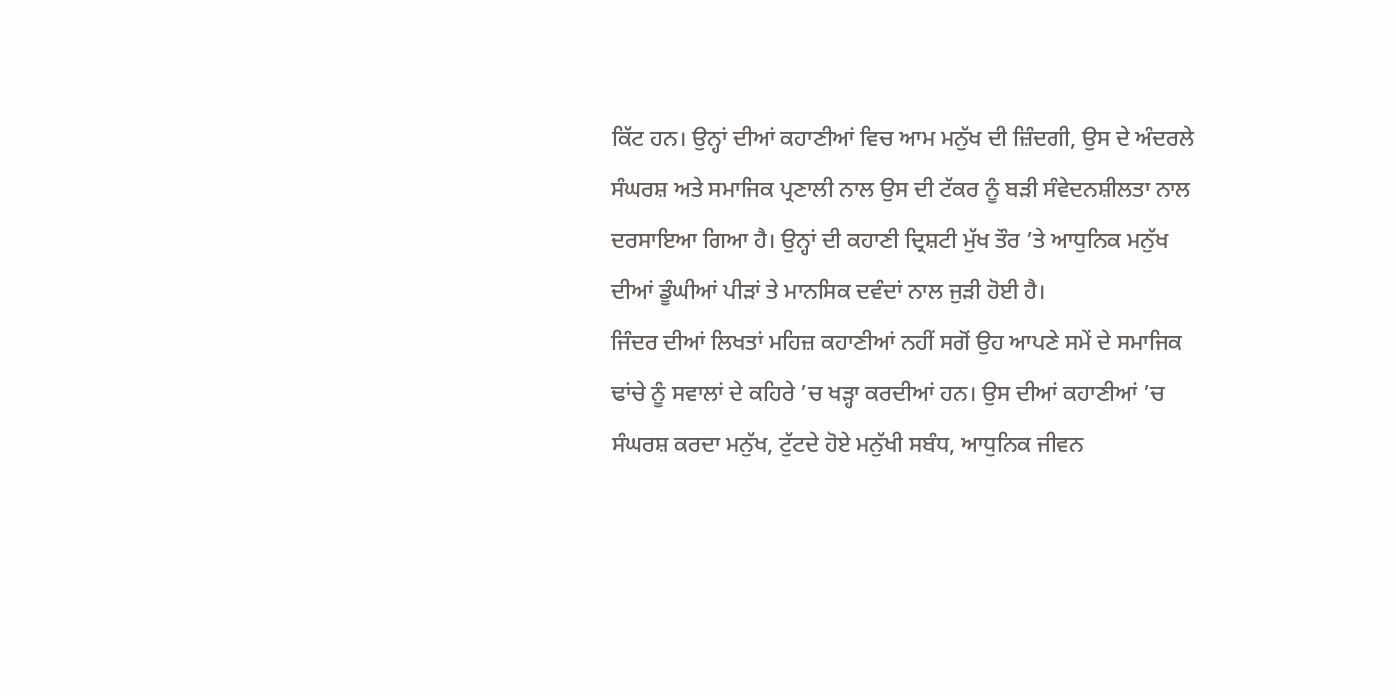ਕਿੱਟ ਹਨ। ਉਨ੍ਹਾਂ ਦੀਆਂ ਕਹਾਣੀਆਂ ਵਿਚ ਆਮ ਮਨੁੱਖ ਦੀ ਜ਼ਿੰਦਗੀ, ਉਸ ਦੇ ਅੰਦਰਲੇ ਸੰਘਰਸ਼ ਅਤੇ ਸਮਾਜਿਕ ਪ੍ਰਣਾਲੀ ਨਾਲ ਉਸ ਦੀ ਟੱਕਰ ਨੂੰ ਬੜੀ ਸੰਵੇਦਨਸ਼ੀਲਤਾ ਨਾਲ ਦਰਸਾਇਆ ਗਿਆ ਹੈ। ਉਨ੍ਹਾਂ ਦੀ ਕਹਾਣੀ ਦ੍ਰਿਸ਼ਟੀ ਮੁੱਖ ਤੌਰ ’ਤੇ ਆਧੁਨਿਕ ਮਨੁੱਖ ਦੀਆਂ ਡੂੰਘੀਆਂ ਪੀੜਾਂ ਤੇ ਮਾਨਸਿਕ ਦਵੰਦਾਂ ਨਾਲ ਜੁੜੀ ਹੋਈ ਹੈ।
ਜਿੰਦਰ ਦੀਆਂ ਲਿਖਤਾਂ ਮਹਿਜ਼ ਕਹਾਣੀਆਂ ਨਹੀਂ ਸਗੋਂ ਉਹ ਆਪਣੇ ਸਮੇਂ ਦੇ ਸਮਾਜਿਕ ਢਾਂਚੇ ਨੂੰ ਸਵਾਲਾਂ ਦੇ ਕਹਿਰੇ ’ਚ ਖੜ੍ਹਾ ਕਰਦੀਆਂ ਹਨ। ਉਸ ਦੀਆਂ ਕਹਾਣੀਆਂ ’ਚ ਸੰਘਰਸ਼ ਕਰਦਾ ਮਨੁੱਖ, ਟੁੱਟਦੇ ਹੋਏ ਮਨੁੱਖੀ ਸਬੰਧ, ਆਧੁਨਿਕ ਜੀਵਨ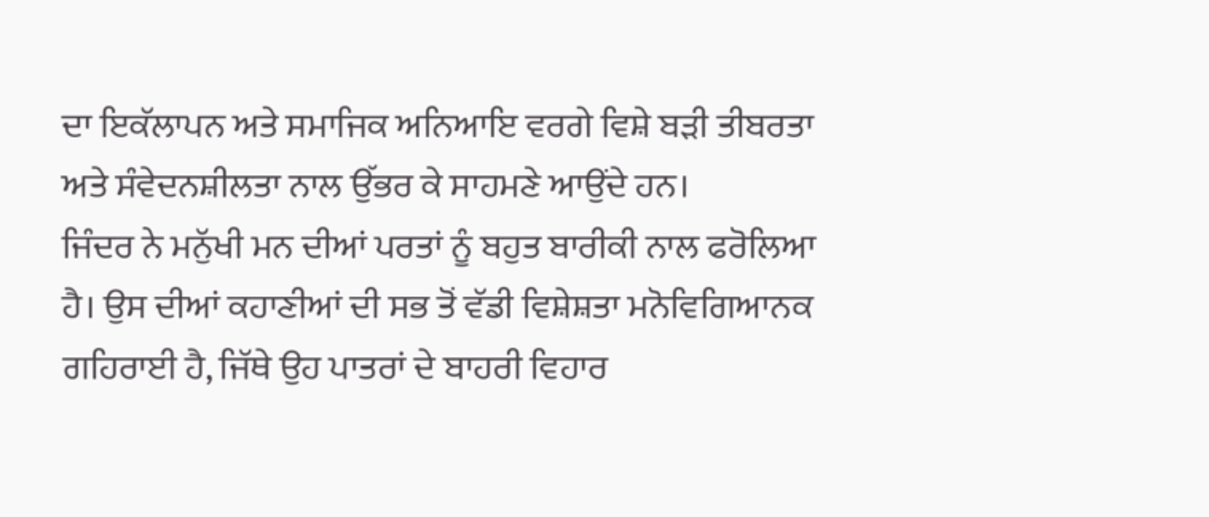ਦਾ ਇਕੱਲਾਪਨ ਅਤੇ ਸਮਾਜਿਕ ਅਨਿਆਇ ਵਰਗੇ ਵਿਸ਼ੇ ਬੜੀ ਤੀਬਰਤਾ ਅਤੇ ਸੰਵੇਦਨਸ਼ੀਲਤਾ ਨਾਲ ਉੱਭਰ ਕੇ ਸਾਹਮਣੇ ਆਉਂਦੇ ਹਨ।
ਜਿੰਦਰ ਨੇ ਮਨੁੱਖੀ ਮਨ ਦੀਆਂ ਪਰਤਾਂ ਨੂੰ ਬਹੁਤ ਬਾਰੀਕੀ ਨਾਲ ਫਰੋਲਿਆ ਹੈ। ਉਸ ਦੀਆਂ ਕਹਾਣੀਆਂ ਦੀ ਸਭ ਤੋਂ ਵੱਡੀ ਵਿਸ਼ੇਸ਼ਤਾ ਮਨੋਵਿਗਿਆਨਕ ਗਹਿਰਾਈ ਹੈ, ਜਿੱਥੇ ਉਹ ਪਾਤਰਾਂ ਦੇ ਬਾਹਰੀ ਵਿਹਾਰ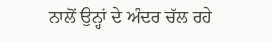ਨਾਲੋਂ ਉਨ੍ਹਾਂ ਦੇ ਅੰਦਰ ਚੱਲ ਰਹੇ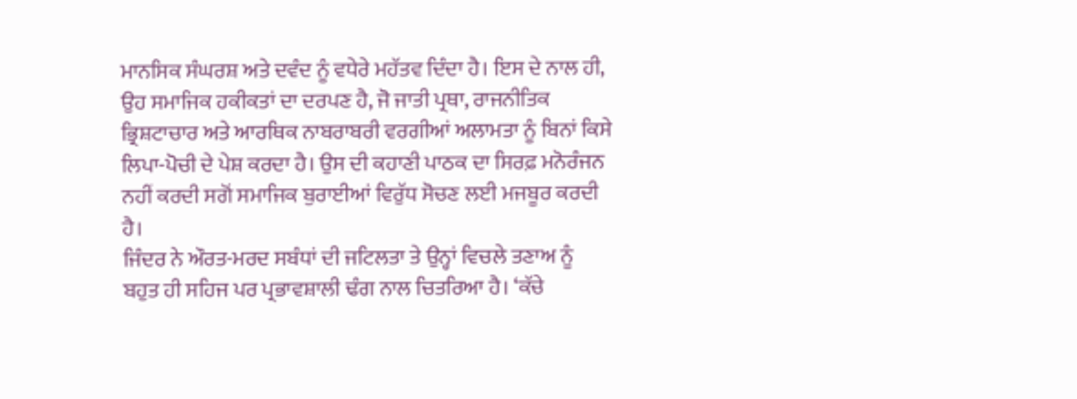ਮਾਨਸਿਕ ਸੰਘਰਸ਼ ਅਤੇ ਦਵੰਦ ਨੂੰ ਵਧੇਰੇ ਮਹੱਤਵ ਦਿੰਦਾ ਹੈ। ਇਸ ਦੇ ਨਾਲ ਹੀ, ਉਹ ਸਮਾਜਿਕ ਹਕੀਕਤਾਂ ਦਾ ਦਰਪਣ ਹੈ, ਜੋ ਜਾਤੀ ਪ੍ਰਥਾ, ਰਾਜਨੀਤਿਕ ਭ੍ਰਿਸ਼ਟਾਚਾਰ ਅਤੇ ਆਰਥਿਕ ਨਾਬਰਾਬਰੀ ਵਰਗੀਆਂ ਅਲਾਮਤਾ ਨੂੰ ਬਿਨਾਂ ਕਿਸੇ ਲਿਪਾ-ਪੋਚੀ ਦੇ ਪੇਸ਼ ਕਰਦਾ ਹੈ। ਉਸ ਦੀ ਕਹਾਣੀ ਪਾਠਕ ਦਾ ਸਿਰਫ਼ ਮਨੋਰੰਜਨ ਨਹੀਂ ਕਰਦੀ ਸਗੋਂ ਸਮਾਜਿਕ ਬੁਰਾਈਆਂ ਵਿਰੁੱਧ ਸੋਚਣ ਲਈ ਮਜਬੂਰ ਕਰਦੀ ਹੈ।
ਜਿੰਦਰ ਨੇ ਔਰਤ-ਮਰਦ ਸਬੰਧਾਂ ਦੀ ਜਟਿਲਤਾ ਤੇ ਉਨ੍ਹਾਂ ਵਿਚਲੇ ਤਣਾਅ ਨੂੰ ਬਹੁਤ ਹੀ ਸਹਿਜ ਪਰ ਪ੍ਰਭਾਵਸ਼ਾਲੀ ਢੰਗ ਨਾਲ ਚਿਤਰਿਆ ਹੈ। ‘ਕੱਚੇ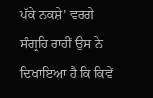ਪੱਕੇ ਨਕਸ਼ੇ’ ਵਰਗੇ ਸੰਗ੍ਰਹਿ ਰਾਹੀਂ ਉਸ ਨੇ ਦਿਖਾਇਆ ਹੈ ਕਿ ਕਿਵੇਂ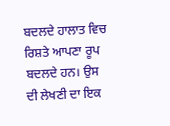ਬਦਲਦੇ ਹਾਲਾਤ ਵਿਚ ਰਿਸ਼ਤੇ ਆਪਣਾ ਰੂਪ ਬਦਲਦੇ ਹਨ। ਉਸ ਦੀ ਲੇਖਣੀ ਦਾ ਇਕ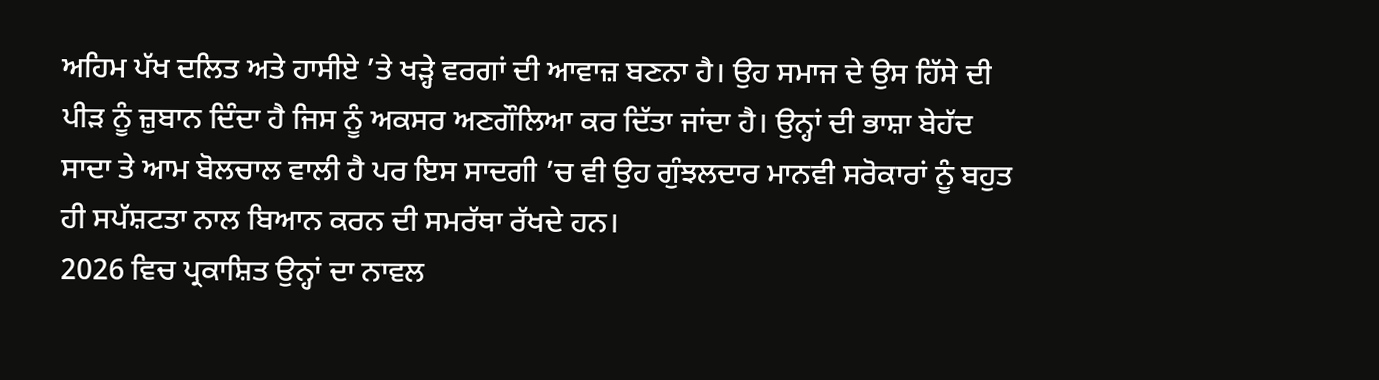ਅਹਿਮ ਪੱਖ ਦਲਿਤ ਅਤੇ ਹਾਸੀਏ ’ਤੇ ਖੜ੍ਹੇ ਵਰਗਾਂ ਦੀ ਆਵਾਜ਼ ਬਣਨਾ ਹੈ। ਉਹ ਸਮਾਜ ਦੇ ਉਸ ਹਿੱਸੇ ਦੀ ਪੀੜ ਨੂੰ ਜ਼ੁਬਾਨ ਦਿੰਦਾ ਹੈ ਜਿਸ ਨੂੰ ਅਕਸਰ ਅਣਗੌਲਿਆ ਕਰ ਦਿੱਤਾ ਜਾਂਦਾ ਹੈ। ਉਨ੍ਹਾਂ ਦੀ ਭਾਸ਼ਾ ਬੇਹੱਦ ਸਾਦਾ ਤੇ ਆਮ ਬੋਲਚਾਲ ਵਾਲੀ ਹੈ ਪਰ ਇਸ ਸਾਦਗੀ ’ਚ ਵੀ ਉਹ ਗੁੰਝਲਦਾਰ ਮਾਨਵੀ ਸਰੋਕਾਰਾਂ ਨੂੰ ਬਹੁਤ ਹੀ ਸਪੱਸ਼ਟਤਾ ਨਾਲ ਬਿਆਨ ਕਰਨ ਦੀ ਸਮਰੱਥਾ ਰੱਖਦੇ ਹਨ।
2026 ਵਿਚ ਪ੍ਰਕਾਸ਼ਿਤ ਉਨ੍ਹਾਂ ਦਾ ਨਾਵਲ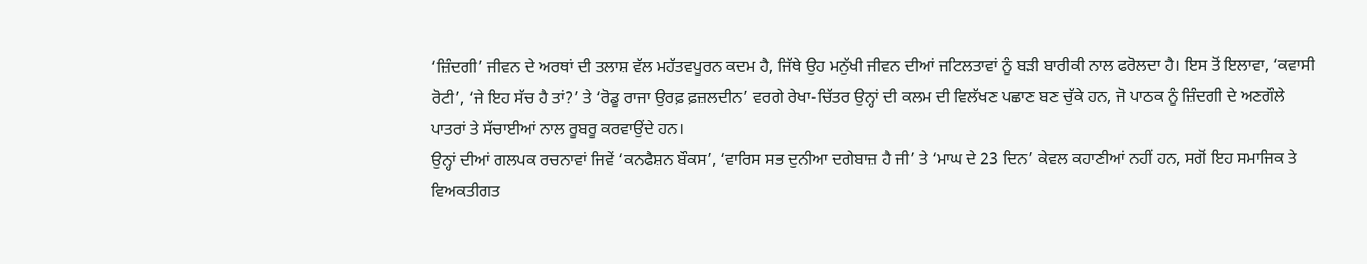‘ਜ਼ਿੰਦਗੀ’ ਜੀਵਨ ਦੇ ਅਰਥਾਂ ਦੀ ਤਲਾਸ਼ ਵੱਲ ਮਹੱਤਵਪੂਰਨ ਕਦਮ ਹੈ, ਜਿੱਥੇ ਉਹ ਮਨੁੱਖੀ ਜੀਵਨ ਦੀਆਂ ਜਟਿਲਤਾਵਾਂ ਨੂੰ ਬੜੀ ਬਾਰੀਕੀ ਨਾਲ ਫਰੋਲਦਾ ਹੈ। ਇਸ ਤੋਂ ਇਲਾਵਾ, ‘ਕਵਾਸੀ ਰੋਟੀ’, ‘ਜੇ ਇਹ ਸੱਚ ਹੈ ਤਾਂ?’ ਤੇ ‘ਰੋਡੂ ਰਾਜਾ ਉਰਫ਼ ਫ਼ਜ਼ਲਦੀਨ’ ਵਰਗੇ ਰੇਖਾ-ਚਿੱਤਰ ਉਨ੍ਹਾਂ ਦੀ ਕਲਮ ਦੀ ਵਿਲੱਖਣ ਪਛਾਣ ਬਣ ਚੁੱਕੇ ਹਨ, ਜੋ ਪਾਠਕ ਨੂੰ ਜ਼ਿੰਦਗੀ ਦੇ ਅਣਗੌਲੇ ਪਾਤਰਾਂ ਤੇ ਸੱਚਾਈਆਂ ਨਾਲ ਰੂਬਰੂ ਕਰਵਾਉਂਦੇ ਹਨ।
ਉਨ੍ਹਾਂ ਦੀਆਂ ਗਲਪਕ ਰਚਨਾਵਾਂ ਜਿਵੇਂ ‘ਕਨਫੈਸ਼ਨ ਬੌਕਸ’, ‘ਵਾਰਿਸ ਸਭ ਦੁਨੀਆ ਦਗੇਬਾਜ਼ ਹੈ ਜੀ’ ਤੇ ‘ਮਾਘ ਦੇ 23 ਦਿਨ’ ਕੇਵਲ ਕਹਾਣੀਆਂ ਨਹੀਂ ਹਨ, ਸਗੋਂ ਇਹ ਸਮਾਜਿਕ ਤੇ ਵਿਅਕਤੀਗਤ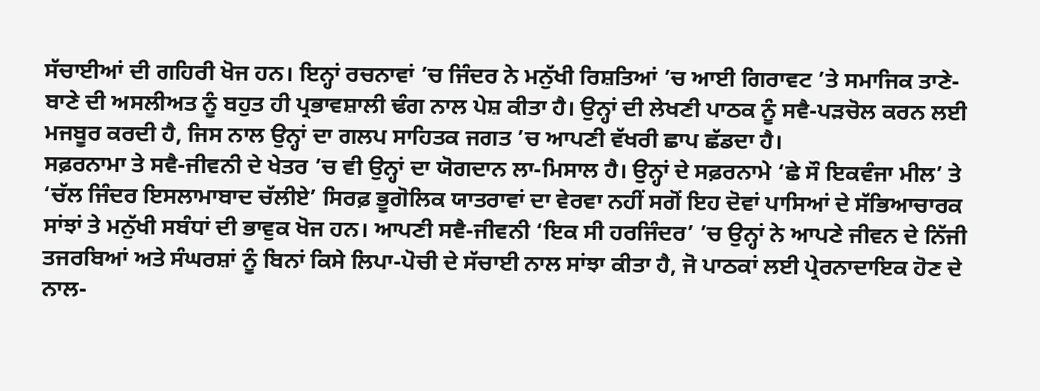ਸੱਚਾਈਆਂ ਦੀ ਗਹਿਰੀ ਖੋਜ ਹਨ। ਇਨ੍ਹਾਂ ਰਚਨਾਵਾਂ ’ਚ ਜਿੰਦਰ ਨੇ ਮਨੁੱਖੀ ਰਿਸ਼ਤਿਆਂ ’ਚ ਆਈ ਗਿਰਾਵਟ ’ਤੇ ਸਮਾਜਿਕ ਤਾਣੇ-ਬਾਣੇ ਦੀ ਅਸਲੀਅਤ ਨੂੰ ਬਹੁਤ ਹੀ ਪ੍ਰਭਾਵਸ਼ਾਲੀ ਢੰਗ ਨਾਲ ਪੇਸ਼ ਕੀਤਾ ਹੈ। ਉਨ੍ਹਾਂ ਦੀ ਲੇਖਣੀ ਪਾਠਕ ਨੂੰ ਸਵੈ-ਪੜਚੋਲ ਕਰਨ ਲਈ ਮਜਬੂਰ ਕਰਦੀ ਹੈ, ਜਿਸ ਨਾਲ ਉਨ੍ਹਾਂ ਦਾ ਗਲਪ ਸਾਹਿਤਕ ਜਗਤ ’ਚ ਆਪਣੀ ਵੱਖਰੀ ਛਾਪ ਛੱਡਦਾ ਹੈ।
ਸਫ਼ਰਨਾਮਾ ਤੇ ਸਵੈ-ਜੀਵਨੀ ਦੇ ਖੇਤਰ ’ਚ ਵੀ ਉਨ੍ਹਾਂ ਦਾ ਯੋਗਦਾਨ ਲਾ-ਮਿਸਾਲ ਹੈ। ਉਨ੍ਹਾਂ ਦੇ ਸਫ਼ਰਨਾਮੇ ‘ਛੇ ਸੌ ਇਕਵੰਜਾ ਮੀਲ’ ਤੇ ‘ਚੱਲ ਜਿੰਦਰ ਇਸਲਾਮਾਬਾਦ ਚੱਲੀਏ’ ਸਿਰਫ਼ ਭੂਗੋਲਿਕ ਯਾਤਰਾਵਾਂ ਦਾ ਵੇਰਵਾ ਨਹੀਂ ਸਗੋਂ ਇਹ ਦੋਵਾਂ ਪਾਸਿਆਂ ਦੇ ਸੱਭਿਆਚਾਰਕ ਸਾਂਝਾਂ ਤੇ ਮਨੁੱਖੀ ਸਬੰਧਾਂ ਦੀ ਭਾਵੁਕ ਖੋਜ ਹਨ। ਆਪਣੀ ਸਵੈ-ਜੀਵਨੀ ‘ਇਕ ਸੀ ਹਰਜਿੰਦਰ’ ’ਚ ਉਨ੍ਹਾਂ ਨੇ ਆਪਣੇ ਜੀਵਨ ਦੇ ਨਿੱਜੀ ਤਜਰਬਿਆਂ ਅਤੇ ਸੰਘਰਸ਼ਾਂ ਨੂੰ ਬਿਨਾਂ ਕਿਸੇ ਲਿਪਾ-ਪੋਚੀ ਦੇ ਸੱਚਾਈ ਨਾਲ ਸਾਂਝਾ ਕੀਤਾ ਹੈ, ਜੋ ਪਾਠਕਾਂ ਲਈ ਪ੍ਰੇਰਨਾਦਾਇਕ ਹੋਣ ਦੇ ਨਾਲ-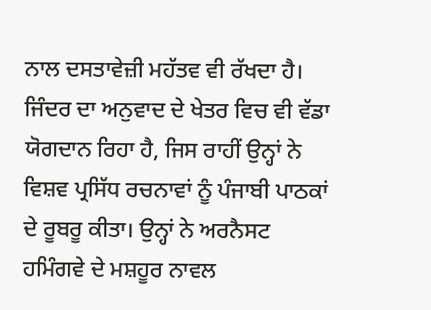ਨਾਲ ਦਸਤਾਵੇਜ਼ੀ ਮਹੱਤਵ ਵੀ ਰੱਖਦਾ ਹੈ।
ਜਿੰਦਰ ਦਾ ਅਨੁਵਾਦ ਦੇ ਖੇਤਰ ਵਿਚ ਵੀ ਵੱਡਾ ਯੋਗਦਾਨ ਰਿਹਾ ਹੈ, ਜਿਸ ਰਾਹੀਂ ਉਨ੍ਹਾਂ ਨੇ ਵਿਸ਼ਵ ਪ੍ਰਸਿੱਧ ਰਚਨਾਵਾਂ ਨੂੰ ਪੰਜਾਬੀ ਪਾਠਕਾਂ ਦੇ ਰੂਬਰੂ ਕੀਤਾ। ਉਨ੍ਹਾਂ ਨੇ ਅਰਨੈਸਟ ਹਮਿੰਗਵੇ ਦੇ ਮਸ਼ਹੂਰ ਨਾਵਲ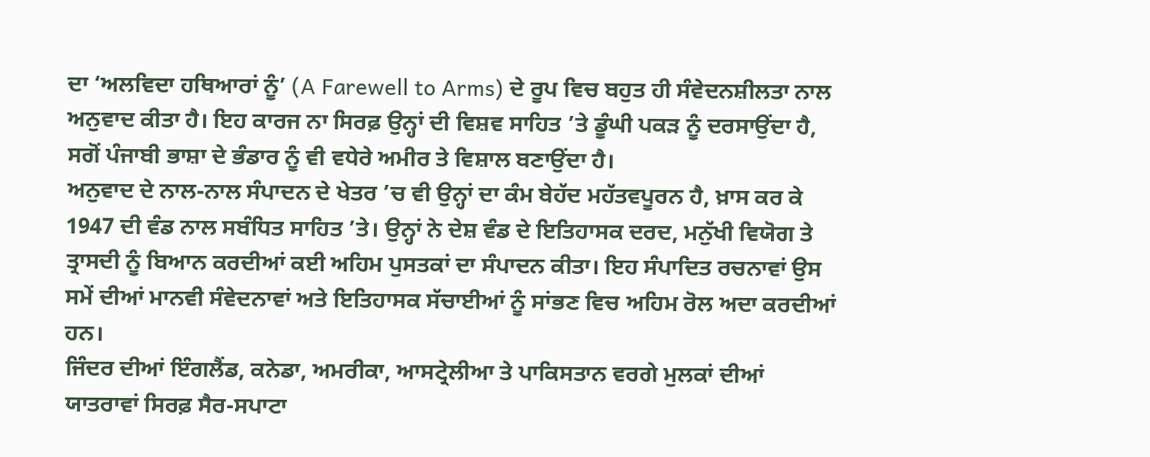ਦਾ ‘ਅਲਵਿਦਾ ਹਥਿਆਰਾਂ ਨੂੰ’ (A Farewell to Arms) ਦੇ ਰੂਪ ਵਿਚ ਬਹੁਤ ਹੀ ਸੰਵੇਦਨਸ਼ੀਲਤਾ ਨਾਲ ਅਨੁਵਾਦ ਕੀਤਾ ਹੈ। ਇਹ ਕਾਰਜ ਨਾ ਸਿਰਫ਼ ਉਨ੍ਹਾਂ ਦੀ ਵਿਸ਼ਵ ਸਾਹਿਤ ’ਤੇ ਡੂੰਘੀ ਪਕੜ ਨੂੰ ਦਰਸਾਉਂਦਾ ਹੈ, ਸਗੋਂ ਪੰਜਾਬੀ ਭਾਸ਼ਾ ਦੇ ਭੰਡਾਰ ਨੂੰ ਵੀ ਵਧੇਰੇ ਅਮੀਰ ਤੇ ਵਿਸ਼ਾਲ ਬਣਾਉਂਦਾ ਹੈ।
ਅਨੁਵਾਦ ਦੇ ਨਾਲ-ਨਾਲ ਸੰਪਾਦਨ ਦੇ ਖੇਤਰ ’ਚ ਵੀ ਉਨ੍ਹਾਂ ਦਾ ਕੰਮ ਬੇਹੱਦ ਮਹੱਤਵਪੂਰਨ ਹੈ, ਖ਼ਾਸ ਕਰ ਕੇ 1947 ਦੀ ਵੰਡ ਨਾਲ ਸਬੰਧਿਤ ਸਾਹਿਤ ’ਤੇ। ਉਨ੍ਹਾਂ ਨੇ ਦੇਸ਼ ਵੰਡ ਦੇ ਇਤਿਹਾਸਕ ਦਰਦ, ਮਨੁੱਖੀ ਵਿਯੋਗ ਤੇ ਤ੍ਰਾਸਦੀ ਨੂੰ ਬਿਆਨ ਕਰਦੀਆਂ ਕਈ ਅਹਿਮ ਪੁਸਤਕਾਂ ਦਾ ਸੰਪਾਦਨ ਕੀਤਾ। ਇਹ ਸੰਪਾਦਿਤ ਰਚਨਾਵਾਂ ਉਸ ਸਮੇਂ ਦੀਆਂ ਮਾਨਵੀ ਸੰਵੇਦਨਾਵਾਂ ਅਤੇ ਇਤਿਹਾਸਕ ਸੱਚਾਈਆਂ ਨੂੰ ਸਾਂਭਣ ਵਿਚ ਅਹਿਮ ਰੋਲ ਅਦਾ ਕਰਦੀਆਂ ਹਨ।
ਜਿੰਦਰ ਦੀਆਂ ਇੰਗਲੈਂਡ, ਕਨੇਡਾ, ਅਮਰੀਕਾ, ਆਸਟ੍ਰੇਲੀਆ ਤੇ ਪਾਕਿਸਤਾਨ ਵਰਗੇ ਮੁਲਕਾਂ ਦੀਆਂ ਯਾਤਰਾਵਾਂ ਸਿਰਫ਼ ਸੈਰ-ਸਪਾਟਾ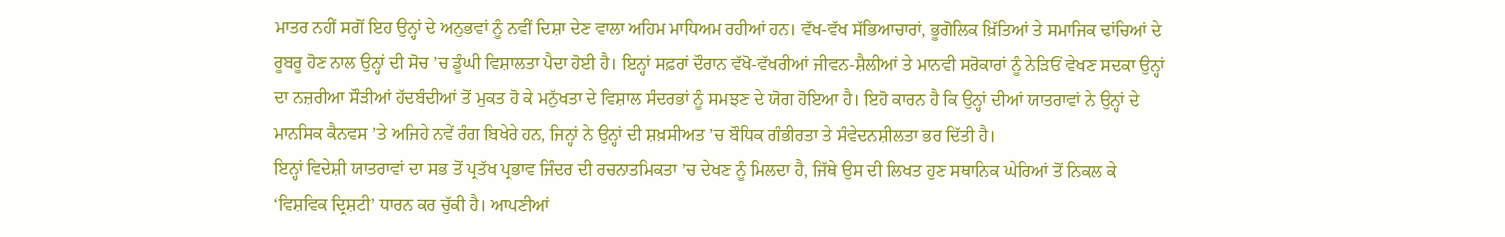ਮਾਤਰ ਨਹੀਂ ਸਗੋਂ ਇਹ ਉਨ੍ਹਾਂ ਦੇ ਅਨੁਭਵਾਂ ਨੂੰ ਨਵੀਂ ਦਿਸ਼ਾ ਦੇਣ ਵਾਲਾ ਅਹਿਮ ਮਾਧਿਅਮ ਰਹੀਆਂ ਹਨ। ਵੱਖ-ਵੱਖ ਸੱਭਿਆਚਾਰਾਂ, ਭੂਗੋਲਿਕ ਖ਼ਿੱਤਿਆਂ ਤੇ ਸਮਾਜਿਕ ਢਾਂਚਿਆਂ ਦੇ ਰੂਬਰੂ ਹੋਣ ਨਾਲ ਉਨ੍ਹਾਂ ਦੀ ਸੋਚ ’ਚ ਡੂੰਘੀ ਵਿਸ਼ਾਲਤਾ ਪੈਦਾ ਹੋਈ ਹੈ। ਇਨ੍ਹਾਂ ਸਫ਼ਰਾਂ ਦੌਰਾਨ ਵੱਖੋ-ਵੱਖਰੀਆਂ ਜੀਵਨ-ਸ਼ੈਲੀਆਂ ਤੇ ਮਾਨਵੀ ਸਰੋਕਾਰਾਂ ਨੂੰ ਨੇੜਿਓਂ ਵੇਖਣ ਸਦਕਾ ਉਨ੍ਹਾਂ ਦਾ ਨਜ਼ਰੀਆ ਸੌੜੀਆਂ ਹੱਦਬੰਦੀਆਂ ਤੋਂ ਮੁਕਤ ਹੋ ਕੇ ਮਨੁੱਖਤਾ ਦੇ ਵਿਸ਼ਾਲ ਸੰਦਰਭਾਂ ਨੂੰ ਸਮਝਣ ਦੇ ਯੋਗ ਹੋਇਆ ਹੈ। ਇਹੋ ਕਾਰਨ ਹੈ ਕਿ ਉਨ੍ਹਾਂ ਦੀਆਂ ਯਾਤਰਾਵਾਂ ਨੇ ਉਨ੍ਹਾਂ ਦੇ ਮਾਨਸਿਕ ਕੈਨਵਸ ’ਤੇ ਅਜਿਹੇ ਨਵੇਂ ਰੰਗ ਬਿਖੇਰੇ ਹਨ, ਜਿਨ੍ਹਾਂ ਨੇ ਉਨ੍ਹਾਂ ਦੀ ਸ਼ਖ਼ਸੀਅਤ ’ਚ ਬੌਧਿਕ ਗੰਭੀਰਤਾ ਤੇ ਸੰਵੇਦਨਸ਼ੀਲਤਾ ਭਰ ਦਿੱਤੀ ਹੈ।
ਇਨ੍ਹਾਂ ਵਿਦੇਸ਼ੀ ਯਾਤਰਾਵਾਂ ਦਾ ਸਭ ਤੋਂ ਪ੍ਰਤੱਖ ਪ੍ਰਭਾਵ ਜਿੰਦਰ ਦੀ ਰਚਨਾਤਮਿਕਤਾ ’ਚ ਦੇਖਣ ਨੂੰ ਮਿਲਦਾ ਹੈ, ਜਿੱਥੇ ਉਸ ਦੀ ਲਿਖਤ ਹੁਣ ਸਥਾਨਿਕ ਘੇਰਿਆਂ ਤੋਂ ਨਿਕਲ ਕੇ ‘ਵਿਸ਼ਵਿਕ ਦ੍ਰਿਸ਼ਟੀ’ ਧਾਰਨ ਕਰ ਚੁੱਕੀ ਹੈ। ਆਪਣੀਆਂ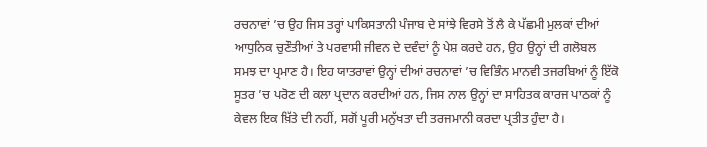ਰਚਨਾਵਾਂ ’ਚ ਉਹ ਜਿਸ ਤਰ੍ਹਾਂ ਪਾਕਿਸਤਾਨੀ ਪੰਜਾਬ ਦੇ ਸਾਂਝੇ ਵਿਰਸੇ ਤੋਂ ਲੈ ਕੇ ਪੱਛਮੀ ਮੁਲਕਾਂ ਦੀਆਂ ਆਧੁਨਿਕ ਚੁਣੌਤੀਆਂ ਤੇ ਪਰਵਾਸੀ ਜੀਵਨ ਦੇ ਦਵੰਦਾਂ ਨੂੰ ਪੇਸ਼ ਕਰਦੇ ਹਨ, ਉਹ ਉਨ੍ਹਾਂ ਦੀ ਗਲੋਬਲ ਸਮਝ ਦਾ ਪ੍ਰਮਾਣ ਹੈ। ਇਹ ਯਾਤਰਾਵਾਂ ਉਨ੍ਹਾਂ ਦੀਆਂ ਰਚਨਾਵਾਂ ’ਚ ਵਿਭਿੰਨ ਮਾਨਵੀ ਤਜਰਬਿਆਂ ਨੂੰ ਇੱਕੋ ਸੂਤਰ ’ਚ ਪਰੋਣ ਦੀ ਕਲਾ ਪ੍ਰਦਾਨ ਕਰਦੀਆਂ ਹਨ, ਜਿਸ ਨਾਲ ਉਨ੍ਹਾਂ ਦਾ ਸਾਹਿਤਕ ਕਾਰਜ ਪਾਠਕਾਂ ਨੂੰ ਕੇਵਲ ਇਕ ਖ਼ਿੱਤੇ ਦੀ ਨਹੀਂ, ਸਗੋਂ ਪੂਰੀ ਮਨੁੱਖਤਾ ਦੀ ਤਰਜਮਾਨੀ ਕਰਦਾ ਪ੍ਰਤੀਤ ਹੁੰਦਾ ਹੈ।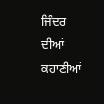ਜਿੰਦਰ ਦੀਆਂ ਕਹਾਣੀਆਂ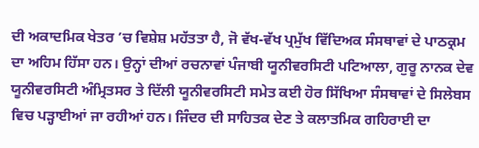ਦੀ ਅਕਾਦਮਿਕ ਖੇਤਰ ’ਚ ਵਿਸ਼ੇਸ਼ ਮਹੱਤਤਾ ਹੈ, ਜੋ ਵੱਖ-ਵੱਖ ਪ੍ਰਮੁੱਖ ਵਿੱਦਿਅਕ ਸੰਸਥਾਵਾਂ ਦੇ ਪਾਠਕ੍ਰਮ ਦਾ ਅਹਿਮ ਹਿੱਸਾ ਹਨ। ਉਨ੍ਹਾਂ ਦੀਆਂ ਰਚਨਾਵਾਂ ਪੰਜਾਬੀ ਯੂਨੀਵਰਸਿਟੀ ਪਟਿਆਲਾ, ਗੁਰੂ ਨਾਨਕ ਦੇਵ ਯੂਨੀਵਰਸਿਟੀ ਅੰਮ੍ਰਿਤਸਰ ਤੇ ਦਿੱਲੀ ਯੂਨੀਵਰਸਿਟੀ ਸਮੇਤ ਕਈ ਹੋਰ ਸਿੱਖਿਆ ਸੰਸਥਾਵਾਂ ਦੇ ਸਿਲੇਬਸ ਵਿਚ ਪੜ੍ਹਾਈਆਂ ਜਾ ਰਹੀਆਂ ਹਨ। ਜਿੰਦਰ ਦੀ ਸਾਹਿਤਕ ਦੇਣ ਤੇ ਕਲਾਤਮਿਕ ਗਹਿਰਾਈ ਦਾ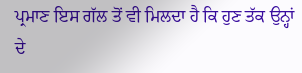ਪ੍ਰਮਾਣ ਇਸ ਗੱਲ ਤੋਂ ਵੀ ਮਿਲਦਾ ਹੈ ਕਿ ਹੁਣ ਤੱਕ ਉਨ੍ਹਾਂ ਦੇ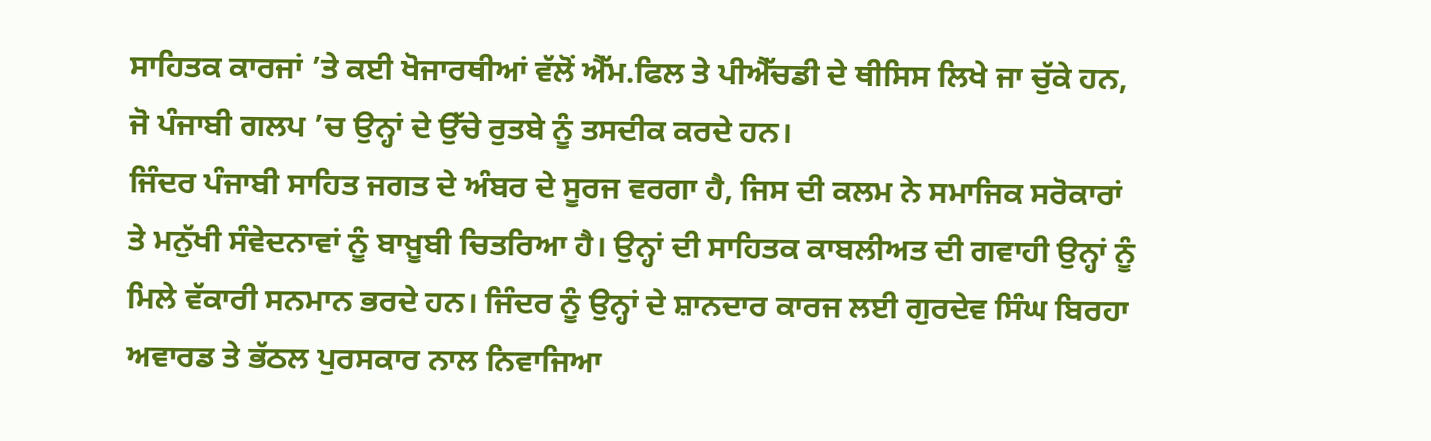ਸਾਹਿਤਕ ਕਾਰਜਾਂ ’ਤੇ ਕਈ ਖੋਜਾਰਥੀਆਂ ਵੱਲੋਂ ਐੱਮ.ਫਿਲ ਤੇ ਪੀਐੱਚਡੀ ਦੇ ਥੀਸਿਸ ਲਿਖੇ ਜਾ ਚੁੱਕੇ ਹਨ, ਜੋ ਪੰਜਾਬੀ ਗਲਪ ’ਚ ਉਨ੍ਹਾਂ ਦੇ ਉੱਚੇ ਰੁਤਬੇ ਨੂੰ ਤਸਦੀਕ ਕਰਦੇ ਹਨ।
ਜਿੰਦਰ ਪੰਜਾਬੀ ਸਾਹਿਤ ਜਗਤ ਦੇ ਅੰਬਰ ਦੇ ਸੂਰਜ ਵਰਗਾ ਹੈ, ਜਿਸ ਦੀ ਕਲਮ ਨੇ ਸਮਾਜਿਕ ਸਰੋਕਾਰਾਂ ਤੇ ਮਨੁੱਖੀ ਸੰਵੇਦਨਾਵਾਂ ਨੂੰ ਬਾਖ਼ੂਬੀ ਚਿਤਰਿਆ ਹੈ। ਉਨ੍ਹਾਂ ਦੀ ਸਾਹਿਤਕ ਕਾਬਲੀਅਤ ਦੀ ਗਵਾਹੀ ਉਨ੍ਹਾਂ ਨੂੰ ਮਿਲੇ ਵੱਕਾਰੀ ਸਨਮਾਨ ਭਰਦੇ ਹਨ। ਜਿੰਦਰ ਨੂੰ ਉਨ੍ਹਾਂ ਦੇ ਸ਼ਾਨਦਾਰ ਕਾਰਜ ਲਈ ਗੁਰਦੇਵ ਸਿੰਘ ਬਿਰਹਾ ਅਵਾਰਡ ਤੇ ਭੱਠਲ ਪੁਰਸਕਾਰ ਨਾਲ ਨਿਵਾਜਿਆ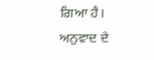ਗਿਆ ਹੈ। ਅਨੁਵਾਦ ਦੇ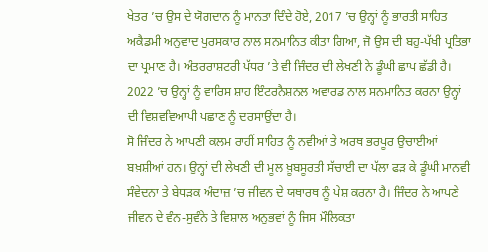ਖੇਤਰ ’ਚ ਉਸ ਦੇ ਯੋਗਦਾਨ ਨੂੰ ਮਾਨਤਾ ਦਿੰਦੇ ਹੋਏ, 2017 ’ਚ ਉਨ੍ਹਾਂ ਨੂੰ ਭਾਰਤੀ ਸਾਹਿਤ ਅਕੈਡਮੀ ਅਨੁਵਾਦ ਪੁਰਸਕਾਰ ਨਾਲ ਸਨਮਾਨਿਤ ਕੀਤਾ ਗਿਆ, ਜੋ ਉਸ ਦੀ ਬਹੁ-ਪੱਖੀ ਪ੍ਰਤਿਭਾ ਦਾ ਪ੍ਰਮਾਣ ਹੈ। ਅੰਤਰਰਾਸ਼ਟਰੀ ਪੱਧਰ ’ਤੇ ਵੀ ਜਿੰਦਰ ਦੀ ਲੇਖਣੀ ਨੇ ਡੂੰਘੀ ਛਾਪ ਛੱਡੀ ਹੈ। 2022 ’ਚ ਉਨ੍ਹਾਂ ਨੂੰ ਵਾਰਿਸ ਸ਼ਾਹ ਇੰਟਰਨੈਸ਼ਨਲ ਅਵਾਰਡ ਨਾਲ ਸਨਮਾਨਿਤ ਕਰਨਾ ਉਨ੍ਹਾਂ ਦੀ ਵਿਸ਼ਵਵਿਆਪੀ ਪਛਾਣ ਨੂੰ ਦਰਸਾਉਂਦਾ ਹੈ।
ਸੋ ਜਿੰਦਰ ਨੇ ਆਪਣੀ ਕਲਮ ਰਾਹੀਂ ਸਾਹਿਤ ਨੂੰ ਨਵੀਆਂ ਤੇ ਅਰਥ ਭਰਪੂਰ ਉਚਾਈਆਂ ਬਖ਼ਸ਼ੀਆਂ ਹਨ। ਉਨ੍ਹਾਂ ਦੀ ਲੇਖਣੀ ਦੀ ਮੂਲ ਖ਼ੂਬਸੂਰਤੀ ਸੱਚਾਈ ਦਾ ਪੱਲਾ ਫੜ ਕੇ ਡੂੰਘੀ ਮਾਨਵੀ ਸੰਵੇਦਨਾ ਤੇ ਬੇਧੜਕ ਅੰਦਾਜ਼ ’ਚ ਜੀਵਨ ਦੇ ਯਥਾਰਥ ਨੂੰ ਪੇਸ਼ ਕਰਨਾ ਹੈ। ਜਿੰਦਰ ਨੇ ਆਪਣੇ ਜੀਵਨ ਦੇ ਵੰਨ-ਸੁਵੰਨੇ ਤੇ ਵਿਸ਼ਾਲ ਅਨੁਭਵਾਂ ਨੂੰ ਜਿਸ ਮੌਲਿਕਤਾ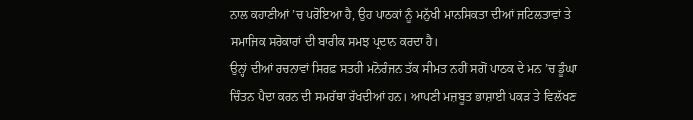ਨਾਲ ਕਹਾਣੀਆਂ ’ਚ ਪਰੋਇਆ ਹੈ, ਉਹ ਪਾਠਕਾਂ ਨੂੰ ਮਨੁੱਖੀ ਮਾਨਸਿਕਤਾ ਦੀਆਂ ਜਟਿਲਤਾਵਾਂ ਤੇ ਸਮਾਜਿਕ ਸਰੋਕਾਰਾਂ ਦੀ ਬਾਰੀਕ ਸਮਝ ਪ੍ਰਦਾਨ ਕਰਦਾ ਹੈ।
ਉਨ੍ਹਾਂ ਦੀਆਂ ਰਚਨਾਵਾਂ ਸਿਰਫ਼ ਸਤਹੀ ਮਨੋਰੰਜਨ ਤੱਕ ਸੀਮਤ ਨਹੀਂ ਸਗੋਂ ਪਾਠਕ ਦੇ ਮਨ ’ਚ ਡੂੰਘਾ ਚਿੰਤਨ ਪੈਦਾ ਕਰਨ ਦੀ ਸਮਰੱਥਾ ਰੱਖਦੀਆਂ ਹਨ। ਆਪਣੀ ਮਜ਼ਬੂਤ ਭਾਸ਼ਾਈ ਪਕੜ ਤੇ ਵਿਲੱਖਣ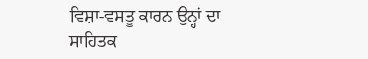ਵਿਸ਼ਾ-ਵਸਤੂ ਕਾਰਨ ਉਨ੍ਹਾਂ ਦਾ ਸਾਹਿਤਕ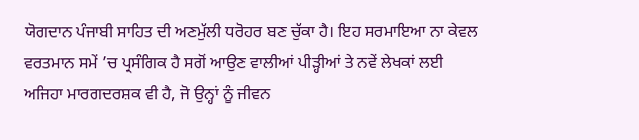ਯੋਗਦਾਨ ਪੰਜਾਬੀ ਸਾਹਿਤ ਦੀ ਅਣਮੁੱਲੀ ਧਰੋਹਰ ਬਣ ਚੁੱਕਾ ਹੈ। ਇਹ ਸਰਮਾਇਆ ਨਾ ਕੇਵਲ ਵਰਤਮਾਨ ਸਮੇਂ ’ਚ ਪ੍ਰਸੰਗਿਕ ਹੈ ਸਗੋਂ ਆਉਣ ਵਾਲੀਆਂ ਪੀੜ੍ਹੀਆਂ ਤੇ ਨਵੇਂ ਲੇਖਕਾਂ ਲਈ ਅਜਿਹਾ ਮਾਰਗਦਰਸ਼ਕ ਵੀ ਹੈ, ਜੋ ਉਨ੍ਹਾਂ ਨੂੰ ਜੀਵਨ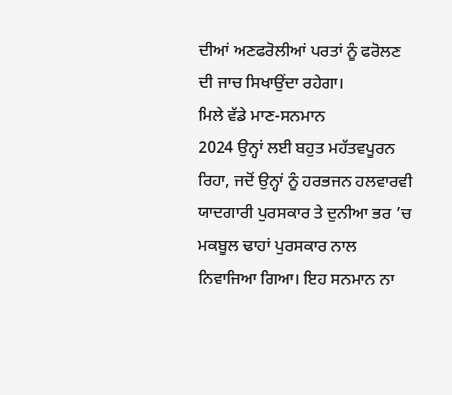ਦੀਆਂ ਅਣਫਰੋਲੀਆਂ ਪਰਤਾਂ ਨੂੰ ਫਰੋਲਣ ਦੀ ਜਾਚ ਸਿਖਾਉਂਦਾ ਰਹੇਗਾ।
ਮਿਲੇ ਵੱਡੇ ਮਾਣ-ਸਨਮਾਨ
2024 ਉਨ੍ਹਾਂ ਲਈ ਬਹੁਤ ਮਹੱਤਵਪੂਰਨ ਰਿਹਾ, ਜਦੋਂ ਉਨ੍ਹਾਂ ਨੂੰ ਹਰਭਜਨ ਹਲਵਾਰਵੀ ਯਾਦਗਾਰੀ ਪੁਰਸਕਾਰ ਤੇ ਦੁਨੀਆ ਭਰ ’ਚ ਮਕਬੂਲ ਢਾਹਾਂ ਪੁਰਸਕਾਰ ਨਾਲ ਨਿਵਾਜਿਆ ਗਿਆ। ਇਹ ਸਨਮਾਨ ਨਾ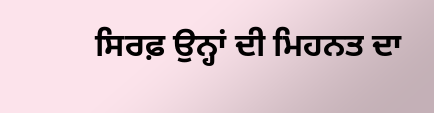ਸਿਰਫ਼ ਉਨ੍ਹਾਂ ਦੀ ਮਿਹਨਤ ਦਾ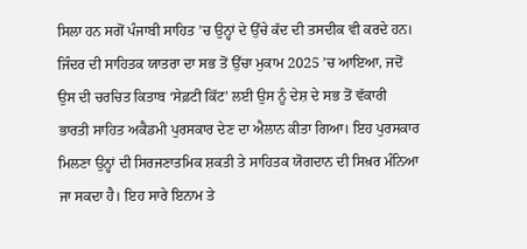ਸਿਲਾ ਹਨ ਸਗੋਂ ਪੰਜਾਬੀ ਸਾਹਿਤ ’ਚ ਉਨ੍ਹਾਂ ਦੇ ਉੱਚੇ ਕੱਦ ਦੀ ਤਸਦੀਕ ਵੀ ਕਰਦੇ ਹਨ। ਜਿੰਦਰ ਦੀ ਸਾਹਿਤਕ ਯਾਤਰਾ ਦਾ ਸਭ ਤੋਂ ਉੱਚਾ ਮੁਕਾਮ 2025 ’ਚ ਆਇਆ, ਜਦੋਂ ਉਸ ਦੀ ਚਰਚਿਤ ਕਿਤਾਬ ‘ਸੇਫ਼ਟੀ ਕਿੱਟ’ ਲਈ ਉਸ ਨੂੰ ਦੇਸ਼ ਦੇ ਸਭ ਤੋਂ ਵੱਕਾਰੀ ਭਾਰਤੀ ਸਾਹਿਤ ਅਕੈਡਮੀ ਪੁਰਸਕਾਰ ਦੇਣ ਦਾ ਐਲਾਨ ਕੀਤਾ ਗਿਆ। ਇਹ ਪੁਰਸਕਾਰ ਮਿਲਣਾ ਉਨ੍ਹਾਂ ਦੀ ਸਿਰਜਣਾਤਮਿਕ ਸ਼ਕਤੀ ਤੇ ਸਾਹਿਤਕ ਯੋਗਦਾਨ ਦੀ ਸਿਖ਼ਰ ਮੰਨਿਆ ਜਾ ਸਕਦਾ ਹੈ। ਇਹ ਸਾਰੇ ਇਨਾਮ ਤੇ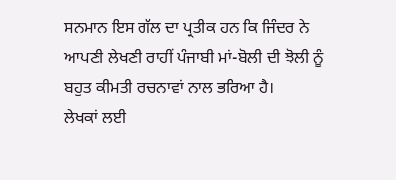ਸਨਮਾਨ ਇਸ ਗੱਲ ਦਾ ਪ੍ਰਤੀਕ ਹਨ ਕਿ ਜਿੰਦਰ ਨੇ ਆਪਣੀ ਲੇਖਣੀ ਰਾਹੀਂ ਪੰਜਾਬੀ ਮਾਂ-ਬੋਲੀ ਦੀ ਝੋਲੀ ਨੂੰ ਬਹੁਤ ਕੀਮਤੀ ਰਚਨਾਵਾਂ ਨਾਲ ਭਰਿਆ ਹੈ।
ਲੇਖਕਾਂ ਲਈ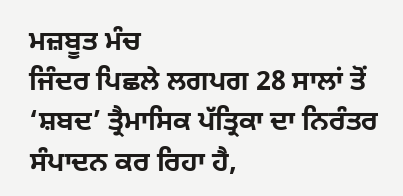ਮਜ਼ਬੂਤ ਮੰਚ
ਜਿੰਦਰ ਪਿਛਲੇ ਲਗਪਗ 28 ਸਾਲਾਂ ਤੋਂ ‘ਸ਼ਬਦ’ ਤ੍ਰੈਮਾਸਿਕ ਪੱਤ੍ਰਿਕਾ ਦਾ ਨਿਰੰਤਰ ਸੰਪਾਦਨ ਕਰ ਰਿਹਾ ਹੈ,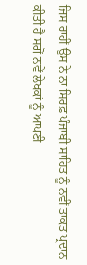ਜਿਸ ਰਾਹੀਂ ਉਸ ਨੇ ਨਾ ਸਿਰਫ਼ ਪੰਜਾਬੀ ਸਾਹਿਤ ਨੂੰ ਨਵੀਂ ਤਾਕਤ ਪ੍ਰਦਾਨ ਕੀਤੀ ਹੈ ਸਗੋਂ ਨਵੇਂ ਲੇਖਕਾਂ ਨੂੰ ਆਪਣੀ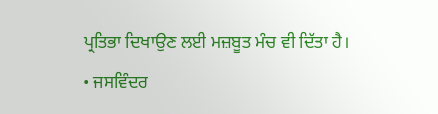ਪ੍ਰਤਿਭਾ ਦਿਖਾਉਣ ਲਈ ਮਜ਼ਬੂਤ ਮੰਚ ਵੀ ਦਿੱਤਾ ਹੈ।
• ਜਸਵਿੰਦਰ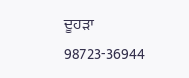ਦੂਹੜਾ
98723-36944